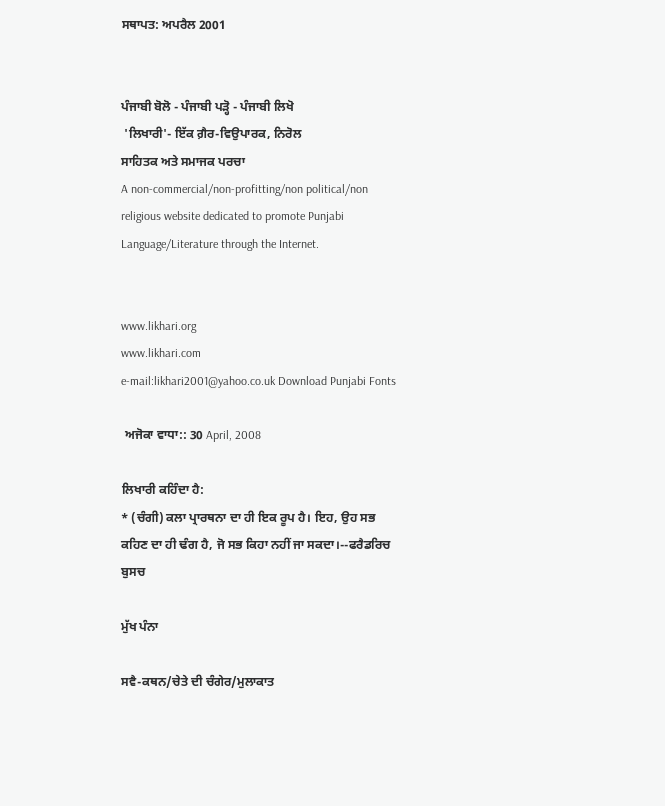ਸਥਾਪਤ: ਅਪਰੈਲ 2001


ਪੰਜਾਬੀ ਬੋਲੋ - ਪੰਜਾਬੀ ਪੜ੍ਹੋ - ਪੰਜਾਬੀ ਲਿਖੋ
 'ਲਿਖਾਰੀ'- ਇੱਕ ਗ਼ੈਰ-ਵਿਉਪਾਰਕ, ਨਿਰੋਲ
ਸਾਹਿਤਕ ਅਤੇ ਸਮਾਜਕ ਪਰਚਾ
A non-commercial/non-profitting/non political/non religious website dedicated to promote Punjabi Language/Literature through the Internet.


www.likhari.org
www.likhari.com
e-mail:likhari2001@yahoo.co.uk Download Punjabi Fonts

 ਅਜੋਕਾ ਵਾਧਾ:: 30 April, 2008

ਲਿਖਾਰੀ ਕਹਿੰਦਾ ਹੈ:
* (ਚੰਗੀ) ਕਲਾ ਪ੍ਰਾਰਥਨਾ ਦਾ ਹੀ ਇਕ ਰੂਪ ਹੈ। ਇਹ, ਉਹ ਸਭ ਕਹਿਣ ਦਾ ਹੀ ਢੰਗ ਹੈ, ਜੋ ਸਭ ਕਿਹਾ ਨਹੀਂ ਜਾ ਸਕਦਾ।--ਫਰੈਡਰਿਚ ਬੁਸਚ

ਮੁੱਖ ਪੰਨਾ

ਸਵੈ-ਕਥਨ/ਚੇਤੇ ਦੀ ਚੰਗੇਰ/ਮੁਲਾਕਾਤ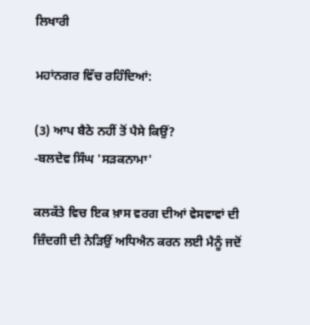ਲਿਖਾਰੀ

ਮਹਾਂਨਗਰ ਵਿੱਚ ਰਹਿੰਦਿਆਂ:

(3) ਆਪ ਬੈਠੇ ਨਹੀਂ ਤੋਂ ਪੈਸੇ ਕਿਉਂ?
-ਬਲਦੇਵ ਸਿੰਘ 'ਸੜਕਨਾਮਾ'

ਕਲਕੱਤੇ ਵਿਚ ਇਕ ਖ਼ਾਸ ਵਰਗ ਦੀਆਂ ਵੇਸਵਾਵਾਂ ਦੀ ਜ਼ਿੰਦਗੀ ਦੀ ਨੇੜਿਉਂ ਅਧਿਐਨ ਕਰਨ ਲਈ ਮੈਨੂੰ ਜਦੋਂ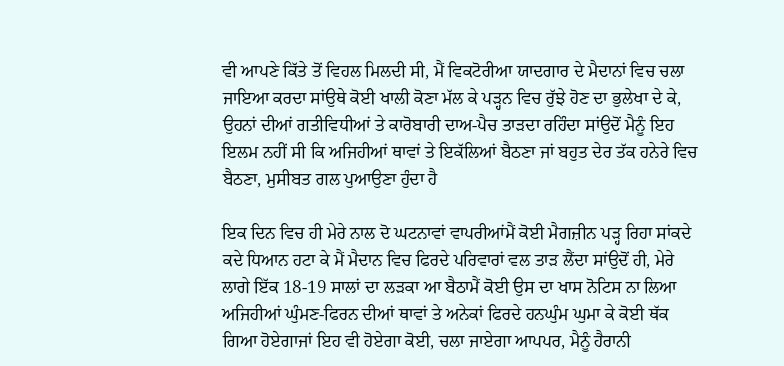ਵੀ ਆਪਣੇ ਕਿੱਤੇ ਤੋਂ ਵਿਹਲ ਮਿਲਦੀ ਸੀ, ਮੈਂ ਵਿਕਟੋਰੀਆ ਯਾਦਗਾਰ ਦੇ ਮੈਦਾਨਾਂ ਵਿਚ ਚਲਾ ਜਾਇਆ ਕਰਦਾ ਸਾਂਉਥੇ ਕੋਈ ਖਾਲੀ ਕੋਣਾ ਮੱਲ ਕੇ ਪੜ੍ਹਨ ਵਿਚ ਰੁੱਝੇ ਹੋਣ ਦਾ ਭੁਲੇਖਾ ਦੇ ਕੇ, ਉਹਨਾਂ ਦੀਆਂ ਗਤੀਵਿਧੀਆਂ ਤੇ ਕਾਰੋਬਾਰੀ ਦਾਅ-ਪੈਚ ਤਾੜਦਾ ਰਹਿੰਦਾ ਸਾਂਉਦੋਂ ਮੈਨੂੰ ਇਹ ਇਲਮ ਨਹੀਂ ਸੀ ਕਿ ਅਜਿਹੀਆਂ ਥਾਵਾਂ ਤੇ ਇਕੱਲਿਆਂ ਬੈਠਣਾ ਜਾਂ ਬਹੁਤ ਦੇਰ ਤੱਕ ਹਨੇਰੇ ਵਿਚ ਬੈਠਣਾ, ਮੁਸੀਬਤ ਗਲ ਪੁਆਉਣਾ ਹੁੰਦਾ ਹੈ

ਇਕ ਦਿਨ ਵਿਚ ਹੀ ਮੇਰੇ ਨਾਲ ਦੋ ਘਟਨਾਵਾਂ ਵਾਪਰੀਆਂਮੈਂ ਕੋਈ ਮੈਗਜ਼ੀਨ ਪੜ੍ਹ ਰਿਹਾ ਸਾਂਕਦੇ ਕਦੇ ਧਿਆਨ ਹਟਾ ਕੇ ਮੈਂ ਮੈਦਾਨ ਵਿਚ ਫਿਰਦੇ ਪਰਿਵਾਰਾਂ ਵਲ ਤਾੜ ਲੈਂਦਾ ਸਾਂਉਦੋਂ ਹੀ, ਮੇਰੇ ਲਾਗੇ ਇੱਕ 18-19 ਸਾਲਾਂ ਦਾ ਲੜਕਾ ਆ ਬੈਠਾਮੈਂ ਕੋਈ ਉਸ ਦਾ ਖਾਸ ਨੋਟਿਸ ਨਾ ਲਿਆ ਅਜਿਹੀਆਂ ਘੁੰਮਣ-ਫਿਰਨ ਦੀਆਂ ਥਾਵਾਂ ਤੇ ਅਨੇਕਾਂ ਫਿਰਦੇ ਹਨਘੁੰਮ ਘੁਮਾ ਕੇ ਕੋਈ ਥੱਕ ਗਿਆ ਹੋਏਗਾਜਾਂ ਇਹ ਵੀ ਹੋਏਗਾ ਕੋਈ, ਚਲਾ ਜਾਏਗਾ ਆਪਪਰ, ਮੈਨੂੰ ਹੈਰਾਨੀ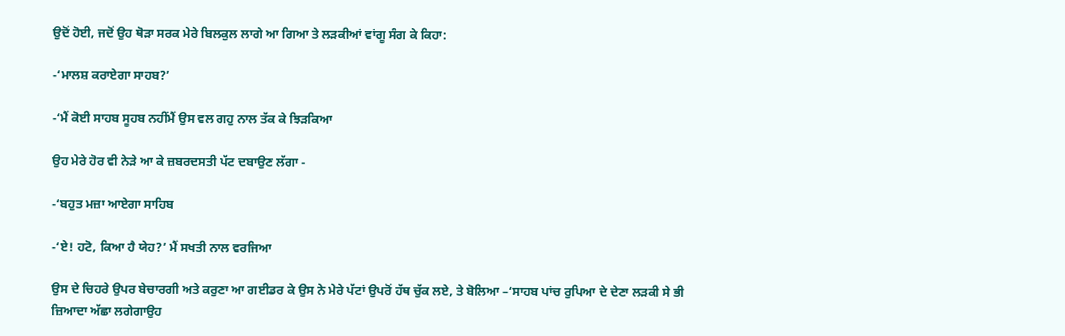ਉਦੋਂ ਹੋਈ, ਜਦੋਂ ਉਹ ਥੋੜਾ ਸਰਕ ਮੇਰੇ ਬਿਲਕੁਲ ਲਾਗੇ ਆ ਗਿਆ ਤੇ ਲੜਕੀਆਂ ਵਾਂਗੂ ਸੰਗ ਕੇ ਕਿਹਾ:

-‘ਮਾਲਸ਼ ਕਰਾਏਗਾ ਸਾਹਬ?’

-‘ਮੈਂ ਕੋਈ ਸਾਹਬ ਸੂਹਬ ਨਹੀਂਮੈਂ ਉਸ ਵਲ ਗਹੁ ਨਾਲ ਤੱਕ ਕੇ ਝਿੜਕਿਆ

ਉਹ ਮੇਰੇ ਹੋਰ ਵੀ ਨੇੜੇ ਆ ਕੇ ਜ਼ਬਰਦਸਤੀ ਪੱਟ ਦਬਾਉਣ ਲੱਗਾ -

-‘ਬਹੁਤ ਮਜ਼ਾ ਆਏਗਾ ਸਾਹਿਬ

-‘ਏ! ਹਟੋ, ਕਿਆ ਹੈ ਯੇਹ?’ ਮੈਂ ਸਖਤੀ ਨਾਲ ਵਰਜਿਆ

ਉਸ ਦੇ ਚਿਹਰੇ ਉਪਰ ਬੇਚਾਰਗੀ ਅਤੇ ਕਰੁਣਾ ਆ ਗਈਡਰ ਕੇ ਉਸ ਨੇ ਮੇਰੇ ਪੱਟਾਂ ਉਪਰੋਂ ਹੱਥ ਚੁੱਕ ਲਏ, ਤੇ ਬੋਲਿਆ –‘ਸਾਹਬ ਪਾਂਚ ਰੁਪਿਆ ਦੇ ਦੇਣਾ ਲੜਕੀ ਸੇ ਭੀ ਜ਼ਿਆਦਾ ਅੱਛਾ ਲਗੇਗਾਉਹ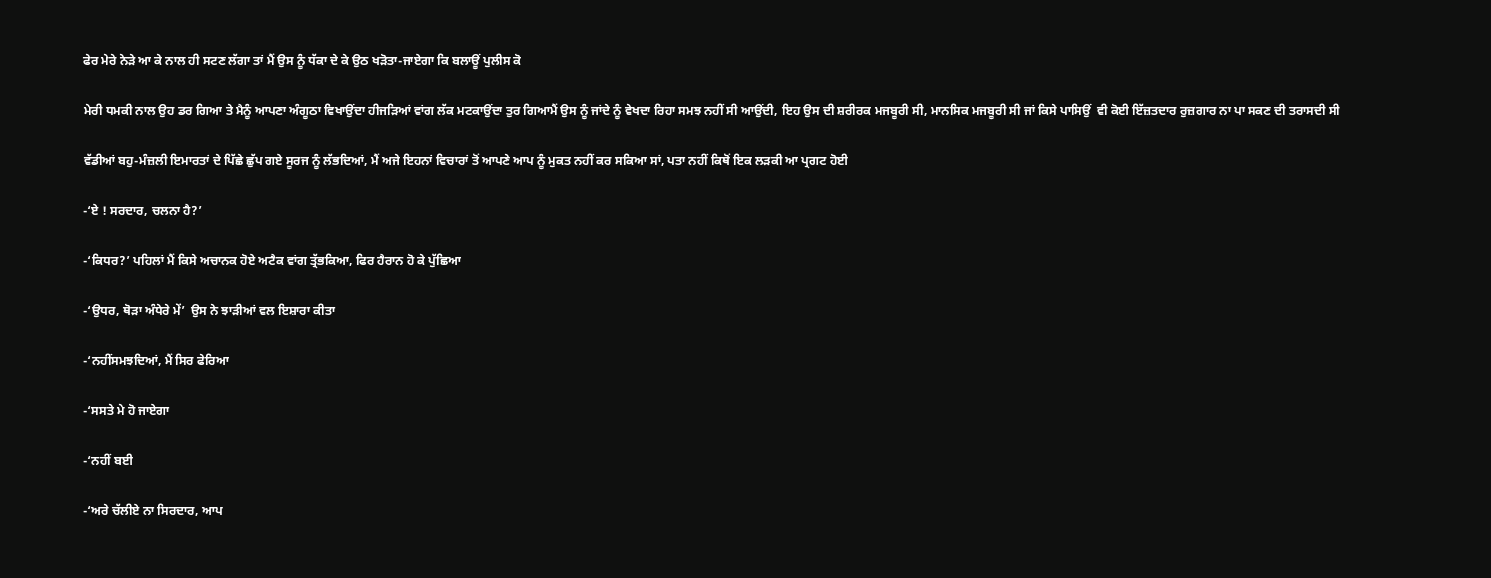ਫੇਰ ਮੇਰੇ ਨੇੜੇ ਆ ਕੇ ਨਾਲ ਹੀ ਸਟਣ ਲੱਗਾ ਤਾਂ ਮੈਂ ਉਸ ਨੂੰ ਧੱਕਾ ਦੇ ਕੇ ਉਠ ਖੜੋਤਾ-ਜਾਏਗਾ ਕਿ ਬਲਾਊਂ ਪੁਲੀਸ ਕੋ

ਮੇਰੀ ਧਮਕੀ ਨਾਲ ਉਹ ਡਰ ਗਿਆ ਤੇ ਮੈਨੂੰ ਆਪਣਾ ਅੰਗੂਠਾ ਵਿਖਾਉਂਦਾ ਹੀਜੜਿਆਂ ਵਾਂਗ ਲੱਕ ਮਟਕਾਉਂਦਾ ਤੁਰ ਗਿਆਮੈਂ ਉਸ ਨੂੰ ਜਾਂਦੇ ਨੂੰ ਵੇਖਦਾ ਰਿਹਾ ਸਮਝ ਨਹੀਂ ਸੀ ਆਉਂਦੀ, ਇਹ ਉਸ ਦੀ ਸ਼ਰੀਰਕ ਮਜਬੂਰੀ ਸੀ, ਮਾਨਸਿਕ ਮਜਬੂਰੀ ਸੀ ਜਾਂ ਕਿਸੇ ਪਾਸਿਉਂ  ਵੀ ਕੋਈ ਇੱਜ਼ਤਦਾਰ ਰੁਜ਼ਗਾਰ ਨਾ ਪਾ ਸਕਣ ਦੀ ਤਰਾਸਦੀ ਸੀ

ਵੱਡੀਆਂ ਬਹੁ-ਮੰਜ਼ਲੀ ਇਮਾਰਤਾਂ ਦੇ ਪਿੱਛੇ ਛੁੱਪ ਗਏ ਸੂਰਜ ਨੂੰ ਲੱਭਦਿਆਂ, ਮੈਂ ਅਜੇ ਇਹਨਾਂ ਵਿਚਾਰਾਂ ਤੋਂ ਆਪਣੇ ਆਪ ਨੂੰ ਮੁਕਤ ਨਹੀਂ ਕਰ ਸਕਿਆ ਸਾਂ, ਪਤਾ ਨਹੀਂ ਕਿਥੋਂ ਇਕ ਲੜਕੀ ਆ ਪ੍ਰਗਟ ਹੋਈ

-‘ਏ ! ਸਰਦਾਰ, ਚਲਨਾ ਹੈ?’

-‘ਕਿਧਰ?’ ਪਹਿਲਾਂ ਮੈਂ ਕਿਸੇ ਅਚਾਨਕ ਹੋਏ ਅਟੈਕ ਵਾਂਗ ਤ੍ਰੱਭਕਿਆ, ਫਿਰ ਹੈਰਾਨ ਹੋ ਕੇ ਪੁੱਛਿਆ

-‘ਉਧਰ, ਥੋੜਾ ਅੰਧੇਰੇ ਮੇਂ’  ਉਸ ਨੇ ਝਾੜੀਆਂ ਵਲ ਇਸ਼ਾਰਾ ਕੀਤਾ

-‘ਨਹੀਂਸਮਝਦਿਆਂ, ਮੈਂ ਸਿਰ ਫੇਰਿਆ

-‘ਸਸਤੇ ਮੇ ਹੋ ਜਾਏਗਾ

-‘ਨਹੀਂ ਬਈ

-‘ਅਰੇ ਚੱਲੀਏ ਨਾ ਸਿਰਦਾਰ, ਆਪ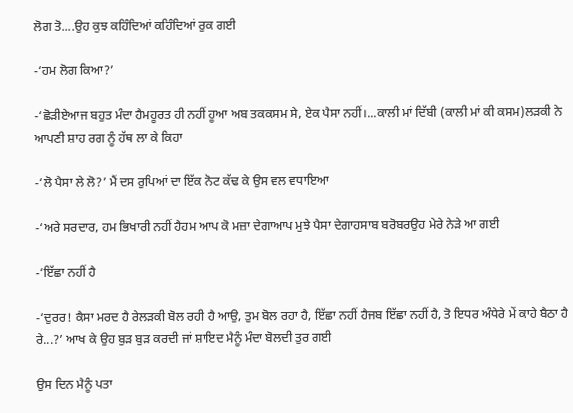ਲੋਗ ਤੋ....ਉਹ ਕੁਝ ਕਹਿੰਦਿਆਂ ਕਹਿੰਦਿਆਂ ਰੁਕ ਗਈ

-‘ਹਮ ਲੋਗ ਕਿਆ?’

-‘ਛੋੜੀਏਆਜ ਬਹੁਤ ਮੰਦਾ ਹੈਮਹੂਰਤ ਹੀ ਨਹੀਂ ਹੂਆ ਅਬ ਤਕਕਸਮ ਸੇ, ਏਕ ਪੈਸਾ ਨਹੀਂ।...ਕਾਲੀ ਮਾਂ ਦਿੱਬੀ (ਕਾਲੀ ਮਾਂ ਕੀ ਕਸਮ)ਲੜਕੀ ਨੇ ਆਪਣੀ ਸ਼ਾਹ ਰਗ ਨੂੰ ਹੱਥ ਲਾ ਕੇ ਕਿਹਾ

-‘ਲੋ ਪੈਸਾ ਲੇ ਲੋ?’ ਮੈਂ ਦਸ ਰੁਪਿਆਂ ਦਾ ਇੱਕ ਨੋਟ ਕੱਢ ਕੇ ਉਸ ਵਲ ਵਧਾਇਆ

-‘ਅਰੇ ਸਰਦਾਰ, ਹਮ ਭਿਖਾਰੀ ਨਹੀਂ ਹੈਹਮ ਆਪ ਕੋ ਮਜ਼ਾ ਦੇਗਾਆਪ ਮੁਝੇ ਪੈਸਾ ਦੇਗਾਹਸਾਬ ਬਰੋਬਰਉਹ ਮੇਰੇ ਨੇੜੇ ਆ ਗਈ

-‘ਇੱਛਾ ਨਹੀਂ ਹੈ

-‘ਦੁਰਰ! ਕੈਸਾ ਮਰਦ ਹੈ ਰੇਲੜਕੀ ਬੋਲ ਰਹੀ ਹੈ ਆਉ, ਤੁਮ ਬੋਲ ਰਹਾ ਹੈ, ਇੱਛਾ ਨਹੀਂ ਹੈਜਬ ਇੱਛਾ ਨਹੀਂ ਹੈ, ਤੋ ਇਧਰ ਅੰਧੇਰੇ ਮੇਂ ਕਾਹੇ ਬੈਠਾ ਹੈ ਰੇ...?’ ਆਖ ਕੇ ਉਹ ਬੁੜ ਬੁੜ ਕਰਦੀ ਜਾਂ ਸ਼ਾਇਦ ਮੈਨੂੰ ਮੰਦਾ ਬੋਲਦੀ ਤੁਰ ਗਈ

ਉਸ ਦਿਨ ਮੈਨੂੰ ਪਤਾ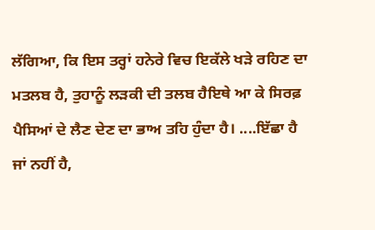ਲੱਗਿਆ, ਕਿ ਇਸ ਤਰ੍ਹਾਂ ਹਨੇਰੇ ਵਿਚ ਇਕੱਲੇ ਖੜੇ ਰਹਿਣ ਦਾ ਮਤਲਬ ਹੈ, ਤੁਹਾਨੂੰ ਲੜਕੀ ਦੀ ਤਲਬ ਹੈਇਥੇ ਆ ਕੇ ਸਿਰਫ਼ ਪੈਸਿਆਂ ਦੇ ਲੈਣ ਦੇਣ ਦਾ ਭਾਅ ਤਹਿ ਹੁੰਦਾ ਹੈ। ....ਇੱਛਾ ਹੈ ਜਾਂ ਨਹੀਂ ਹੈ,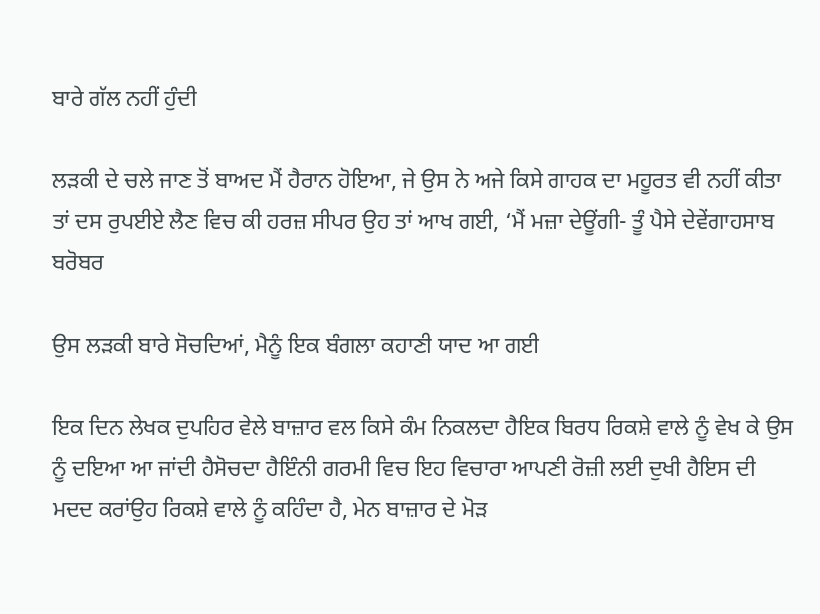ਬਾਰੇ ਗੱਲ ਨਹੀਂ ਹੁੰਦੀ

ਲੜਕੀ ਦੇ ਚਲੇ ਜਾਣ ਤੋਂ ਬਾਅਦ ਮੈਂ ਹੈਰਾਨ ਹੋਇਆ, ਜੇ ਉਸ ਨੇ ਅਜੇ ਕਿਸੇ ਗਾਹਕ ਦਾ ਮਹੂਰਤ ਵੀ ਨਹੀਂ ਕੀਤਾ ਤਾਂ ਦਸ ਰੁਪਈਏ ਲੈਣ ਵਿਚ ਕੀ ਹਰਜ਼ ਸੀਪਰ ਉਹ ਤਾਂ ਆਖ ਗਈ, ‘ਮੈਂ ਮਜ਼ਾ ਦੇਊਂਗੀ- ਤੂੰ ਪੈਸੇ ਦੇਵੇਂਗਾਹਸਾਬ ਬਰੋਬਰ

ਉਸ ਲੜਕੀ ਬਾਰੇ ਸੋਚਦਿਆਂ, ਮੈਨੂੰ ਇਕ ਬੰਗਲਾ ਕਹਾਣੀ ਯਾਦ ਆ ਗਈ

ਇਕ ਦਿਨ ਲੇਖਕ ਦੁਪਹਿਰ ਵੇਲੇ ਬਾਜ਼ਾਰ ਵਲ ਕਿਸੇ ਕੰਮ ਨਿਕਲਦਾ ਹੈਇਕ ਬਿਰਧ ਰਿਕਸ਼ੇ ਵਾਲੇ ਨੂੰ ਵੇਖ ਕੇ ਉਸ ਨੂੰ ਦਇਆ ਆ ਜਾਂਦੀ ਹੈਸੋਚਦਾ ਹੈਇੰਨੀ ਗਰਮੀ ਵਿਚ ਇਹ ਵਿਚਾਰਾ ਆਪਣੀ ਰੋਜ਼ੀ ਲਈ ਦੁਖੀ ਹੈਇਸ ਦੀ ਮਦਦ ਕਰਾਂਉਹ ਰਿਕਸ਼ੇ ਵਾਲੇ ਨੂੰ ਕਹਿੰਦਾ ਹੈ, ਮੇਨ ਬਾਜ਼ਾਰ ਦੇ ਮੋੜ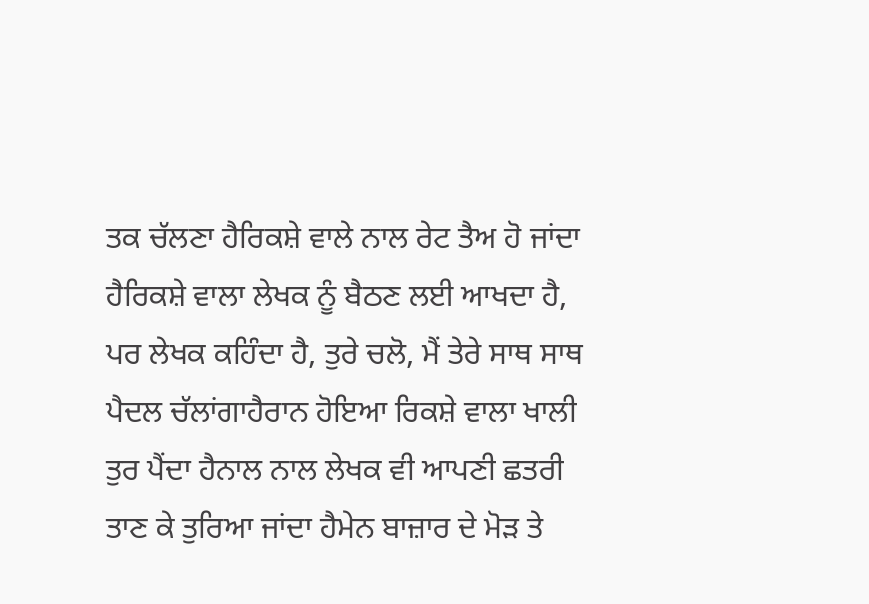ਤਕ ਚੱਲਣਾ ਹੈਰਿਕਸ਼ੇ ਵਾਲੇ ਨਾਲ ਰੇਟ ਤੈਅ ਹੋ ਜਾਂਦਾ ਹੈਰਿਕਸ਼ੇ ਵਾਲਾ ਲੇਖਕ ਨੂੰ ਬੈਠਣ ਲਈ ਆਖਦਾ ਹੈ, ਪਰ ਲੇਖਕ ਕਹਿੰਦਾ ਹੈ, ਤੁਰੇ ਚਲੋ, ਮੈਂ ਤੇਰੇ ਸਾਥ ਸਾਥ ਪੈਦਲ ਚੱਲਾਂਗਾਹੈਰਾਨ ਹੋਇਆ ਰਿਕਸ਼ੇ ਵਾਲਾ ਖਾਲੀ ਤੁਰ ਪੈਂਦਾ ਹੈਨਾਲ ਨਾਲ ਲੇਖਕ ਵੀ ਆਪਣੀ ਛਤਰੀ ਤਾਣ ਕੇ ਤੁਰਿਆ ਜਾਂਦਾ ਹੈਮੇਨ ਬਾਜ਼ਾਰ ਦੇ ਮੋੜ ਤੇ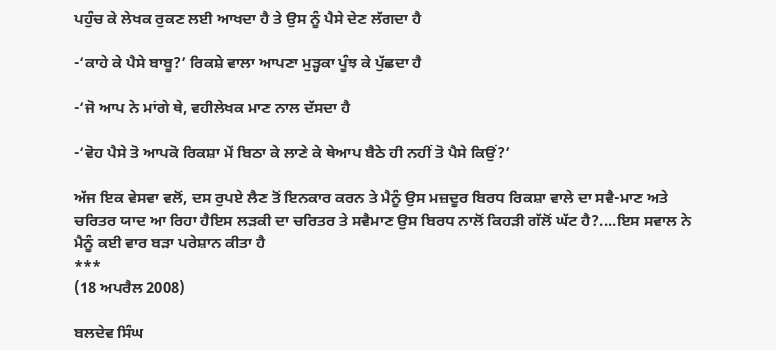ਪਹੁੰਚ ਕੇ ਲੇਖਕ ਰੁਕਣ ਲਈ ਆਖਦਾ ਹੈ ਤੇ ਉਸ ਨੂੰ ਪੈਸੇ ਦੇਣ ਲੱਗਦਾ ਹੈ

-‘ਕਾਹੇ ਕੇ ਪੈਸੇ ਬਾਬੂ?’ ਰਿਕਸ਼ੇ ਵਾਲਾ ਆਪਣਾ ਮੁੜ੍ਹਕਾ ਪੂੰਝ ਕੇ ਪੁੱਛਦਾ ਹੈ

-‘ਜੋ ਆਪ ਨੇ ਮਾਂਗੇ ਥੇ, ਵਹੀਲੇਖਕ ਮਾਣ ਨਾਲ ਦੱਸਦਾ ਹੈ

-‘ਵੋਹ ਪੈਸੇ ਤੋ ਆਪਕੋ ਰਿਕਸ਼ਾ ਮੇਂ ਬਿਠਾ ਕੇ ਲਾਣੇ ਕੇ ਥੇਆਪ ਬੈਠੇ ਹੀ ਨਹੀਂ ਤੋ ਪੈਸੇ ਕਿਉਂ?’

ਅੱਜ ਇਕ ਵੇਸਵਾ ਵਲੋਂ, ਦਸ ਰੁਪਏ ਲੈਣ ਤੋਂ ਇਨਕਾਰ ਕਰਨ ਤੇ ਮੈਨੂੰ ਉਸ ਮਜ਼ਦੂਰ ਬਿਰਧ ਰਿਕਸ਼ਾ ਵਾਲੇ ਦਾ ਸਵੈ-ਮਾਣ ਅਤੇ ਚਰਿਤਰ ਯਾਦ ਆ ਰਿਹਾ ਹੈਇਸ ਲੜਕੀ ਦਾ ਚਰਿਤਰ ਤੇ ਸਵੈਮਾਣ ਉਸ ਬਿਰਧ ਨਾਲੋਂ ਕਿਹੜੀ ਗੱਲੋਂ ਘੱਟ ਹੈ?....ਇਸ ਸਵਾਲ ਨੇ ਮੈਨੂੰ ਕਈ ਵਾਰ ਬੜਾ ਪਰੇਸ਼ਾਨ ਕੀਤਾ ਹੈ
***
(18 ਅਪਰੈਲ 2008)

ਬਲਦੇਵ ਸਿੰਘ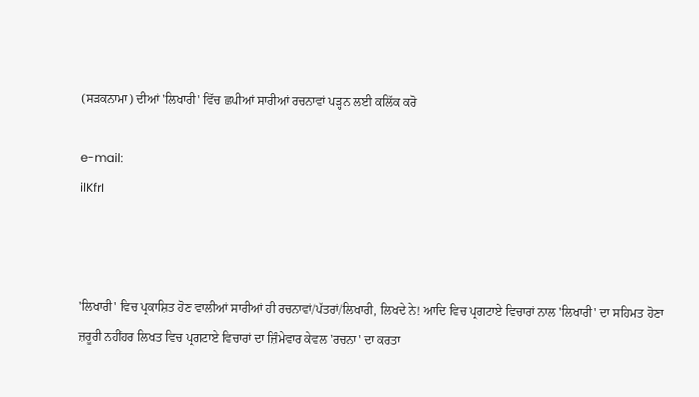(ਸੜਕਨਾਮਾ) ਦੀਆਂ 'ਲਿਖਾਰੀ' ਵਿੱਚ ਛਪੀਆਂ ਸਾਰੀਆਂ ਰਚਨਾਵਾਂ ਪੜ੍ਹਨ ਲਈ ਕਲਿੱਕ ਕਰੋ

e-mail:
ilKfrI



'ਲਿਖਾਰੀ' ਵਿਚ ਪ੍ਰਕਾਸ਼ਿਤ ਹੋਣ ਵਾਲੀਆਂ ਸਾਰੀਆਂ ਹੀ ਰਚਨਾਵਾਂ/ਪੱਤਰਾਂ/ਲਿਖਾਰੀ, ਲਿਖਦੇ ਨੇ! ਆਦਿ ਵਿਚ ਪ੍ਰਗਟਾਏ ਵਿਚਾਰਾਂ ਨਾਲ 'ਲਿਖਾਰੀ' ਦਾ ਸਹਿਮਤ ਹੋਣਾ ਜ਼ਰੂਰੀ ਨਹੀਂਹਰ ਲਿਖਤ ਵਿਚ ਪ੍ਰਗਟਾਏ ਵਿਚਾਰਾਂ ਦਾ ਜ਼ਿੰਮੇਵਾਰ ਕੇਵਲ 'ਰਚਨਾ' ਦਾ ਕਰਤਾ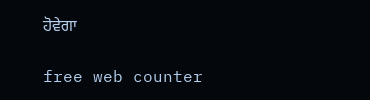ਹੋਵੇਗਾ

free web counter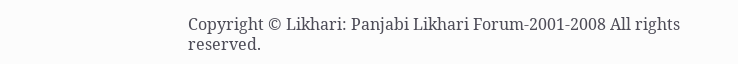Copyright © Likhari: Panjabi Likhari Forum-2001-2008 All rights reserved.